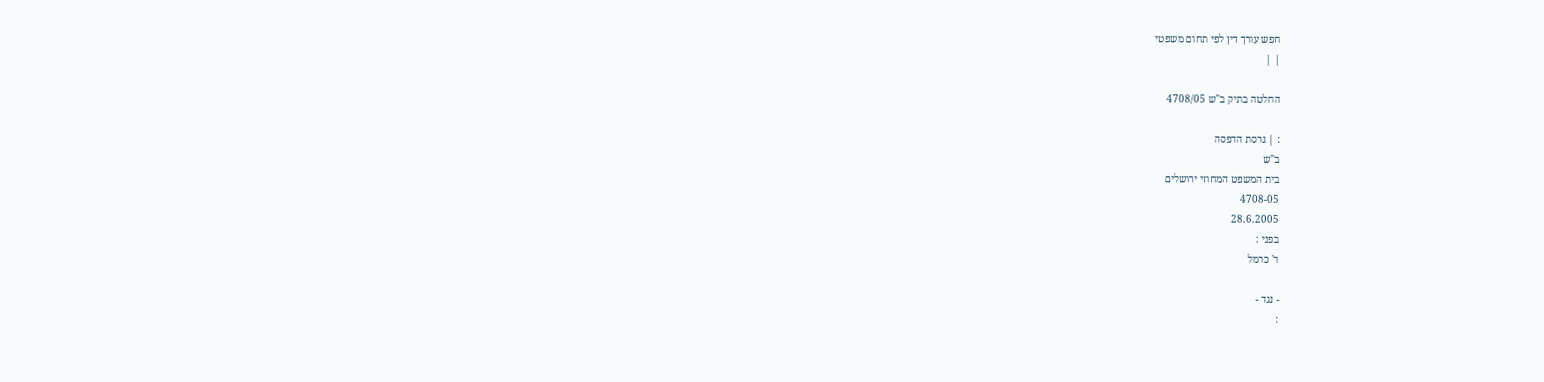חפש עורך דין לפי תחום משפטי
| |

החלטה בתיק ב"ש 4708/05

: | גרסת הדפסה
ב"ש
בית המשפט המחוזי ירושלים
4708-05
28.6.2005
בפני :
ר' כרמל

- נגד -
: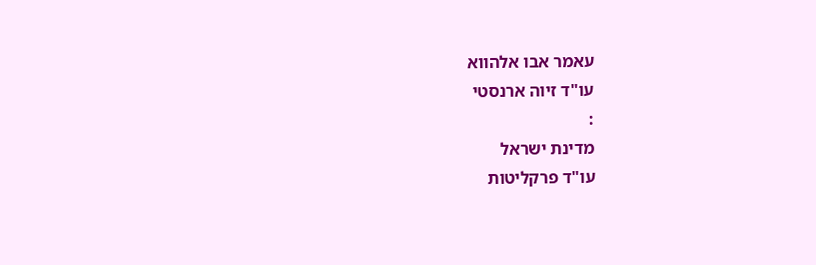עאמר אבו אלהווא
עו"ד זיוה ארנסטי
:
מדינת ישראל
עו"ד פרקליטות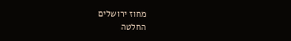מחוז ירושלים
החלטה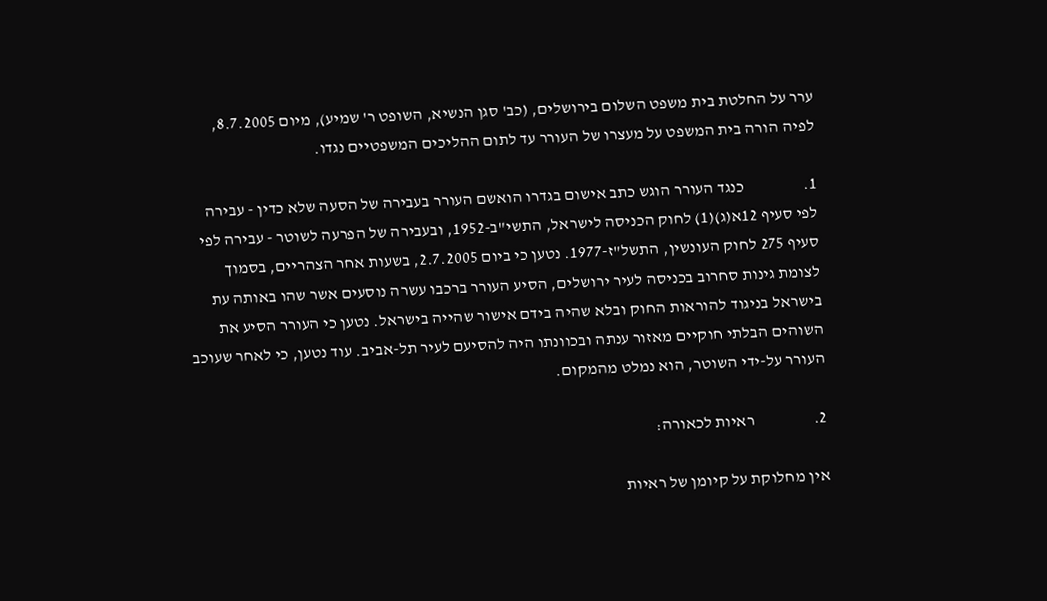ערר על החלטת בית משפט השלום בירושלים, (כב' סגן הנשיא, השופט ר' שמיע), מיום 8.7.2005, לפיה הורה בית המשפט על מעצרו של העורר עד לתום ההליכים המשפטיים נגדו.

1.                  כנגד העורר הוגש כתב אישום בגדרו הואשם העורר בעבירה של הסעה שלא כדין - עבירה לפי סעיף 12א(ג)(1) לחוק הכניסה לישראל, התשי"ב-1952, ובעבירה של הפרעה לשוטר - עבירה לפי סעיף 275 לחוק העונשין, התשל"ז-1977. נטען כי ביום 2.7.2005, בשעות אחר הצהריים, בסמוך לצומת גינות סחרוב בכניסה לעיר ירושלים, הסיע העורר ברכבו עשרה נוסעים אשר שהו באותה עת בישראל בניגוד להוראות החוק ובלא שהיה בידם אישור שהייה בישראל. נטען כי העורר הסיע את השוהים הבלתי חוקיים מאזור ענתה ובכוונתו היה להסיעם לעיר תל-אביב. עוד נטען, כי לאחר שעוכב העורר על-ידי השוטר, הוא נמלט מהמקום.

2.                  ראיות לכאורה:

אין מחלוקת על קיומן של ראיות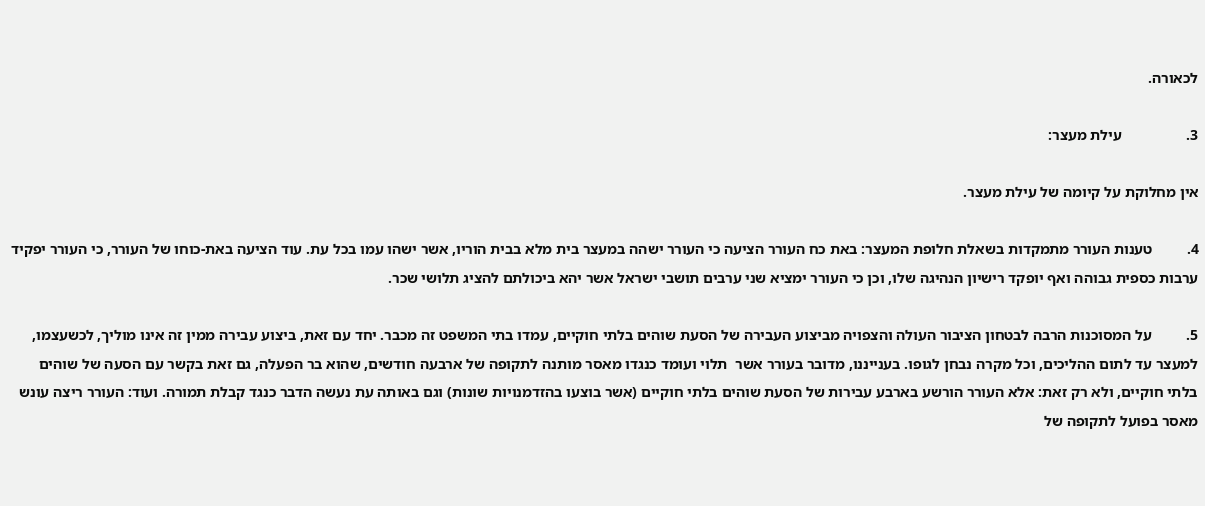לכאורה.

3.                 עילת מעצר:

אין מחלוקת על קיומה של עילת מעצר.

4.         טענות העורר מתמקדות בשאלת חלופת המעצר: באת כח העורר הציעה כי העורר ישהה במעצר בית מלא בבית הוריו, אשר ישהו עמו בכל עת. עוד הציעה באת-כוחו של העורר, כי העורר יפקיד ערבות כספית גבוהה ואף יופקד רישיון הנהיגה שלו, וכן כי העורר ימציא שני ערבים תושבי ישראל אשר יהא ביכולתם להציג תלושי שכר.

5.         על המסוכנות הרבה לבטחון הציבור העולה והצפויה מביצוע העבירה של הסעת שוהים בלתי חוקיים, עמדו בתי המשפט זה מכבר. יחד עם זאת, ביצוע עבירה ממין זה אינו מוליך, לכשעצמו, למעצר עד לתום ההליכים, וכל מקרה נבחן לגופו. בענייננו, מדובר בעורר אשר  תלוי ועומד כנגדו מאסר מותנה לתקופה של ארבעה חודשים, שהוא בר הפעלה, גם זאת בקשר עם הסעה של שוהים בלתי חוקיים, ולא רק זאת: אלא העורר הורשע בארבע עבירות של הסעת שוהים בלתי חוקיים (אשר בוצעו בהזדמנויות שונות) וגם באותה עת נעשה הדבר כנגד קבלת תמורה. ועוד: העורר ריצה עונש מאסר בפועל לתקופה של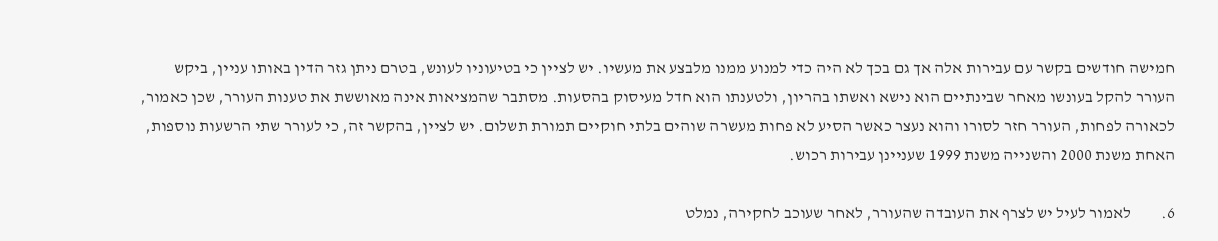חמישה חודשים בקשר עם עבירות אלה אך גם בכך לא היה כדי למנוע ממנו מלבצע את מעשיו. יש לציין כי בטיעוניו לעונש, בטרם ניתן גזר הדין באותו עניין, ביקש העורר להקל בעונשו מאחר שבינתיים הוא נישא ואשתו בהריון, ולטענתו הוא חדל מעיסוק בהסעות. מסתבר שהמציאות אינה מאוששת את טענות העורר, שכן כאמור, לכאורה לפחות, העורר חזר לסורו והוא נעצר כאשר הסיע לא פחות מעשרה שוהים בלתי חוקיים תמורת תשלום. יש לציין, בהקשר זה, כי לעורר שתי הרשעות נוספות, האחת משנת 2000 והשנייה משנת 1999 שעניינן עבירות רכוש.

6.         לאמור לעיל יש לצרף את העובדה שהעורר, לאחר שעוכב לחקירה, נמלט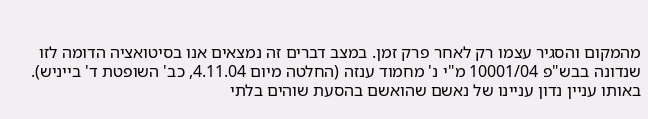מהמקום והסגיר עצמו רק לאחר פרק זמן. במצב דברים זה נמצאים אנו בסיטואציה הדומה לזו שנדונה בבש"פ 10001/04 מ"י נ' מחמוד ענזה (החלטה מיום 4.11.04, כב' השופטת ד' בייניש). באותו עניין נדון עניינו של נאשם שהואשם בהסעת שוהים בלתי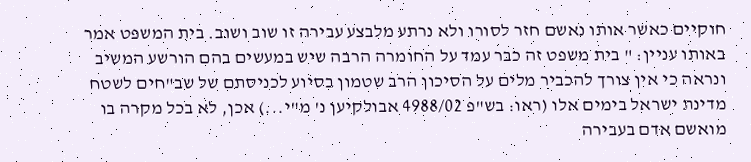חוקיים כאשר אותו נאשם חזר לסורו ולא נרתע מלבצע עבירה זו שוב ושוב. בית המשפט אמר באותו עניין: " בית משפט זה כבר עמד על החומרה הרבה שיש במעשים בהם הורשע המשיב ונראה כי אין צורך להכביר מלים על הסיכון הרב שטמון בסיוע לכניסתם של שב"חים לשטח מדינת ישראל בימים אלו (ראו: בש"פ 4988/02 אבולקיען נ' מ"י...) אכן, לא בכל מקרה בו מואשם אדם בעבירה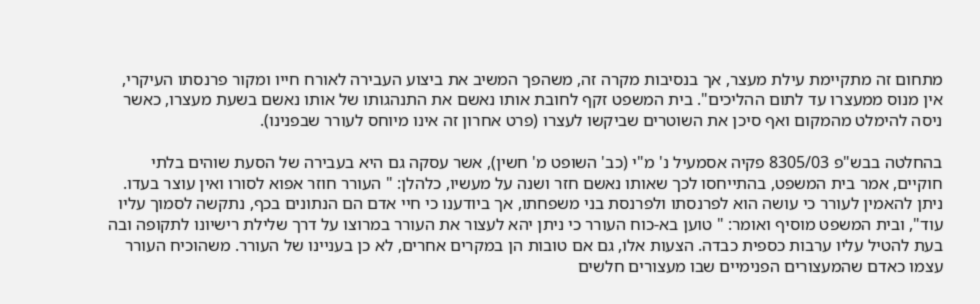מתחום זה מתקיימת עילת מעצר, אך בנסיבות מקרה זה, משהפך המשיב את ביצוע העבירה לאורח חייו ומקור פרנסתו העיקרי, אין מנוס ממעצרו עד לתום ההליכים". בית המשפט זקף לחובת אותו נאשם את התנהגותו של אותו נאשם בשעת מעצרו, כאשר ניסה להימלט מהמקום ואף סיכן את השוטרים שביקשו לעצרו (פרט אחרון זה אינו מיוחס לעורר שבפנינו).

בהחלטה בבש"פ 8305/03 פקיה אסמעיל נ' מ"י (כב' השופט מ' חשין), אשר עסקה גם היא בעבירה של הסעת שוהים בלתי חוקיים, אמר בית המשפט, בהתייחסו לכך שאותו נאשם חזר ושנה על מעשיו, כלהלן: " העורר חוזר אפוא לסורו ואין עוצר בעדו. ניתן להאמין לעורר כי עושה הוא לפרנסתו ולפרנסת בני משפחתו, אך ביודענו כי חיי אדם הם הנתונים בכף, נתקשה לסמוך עליו עוד", ובית המשפט מוסיף ואומר: " טוען בא-כוח העורר כי ניתן יהא לעצור את העורר במרוצו על דרך שלילת רישיונו לתקופה ובה בעת להטיל עליו ערבות כספית כבדה. הצעות אלו, גם אם טובות הן במקרים אחרים, לא כן בעניינו של העורר. משהוכיח העורר עצמו כאדם שהמעצורים הפנימיים שבו מעצורים חלשים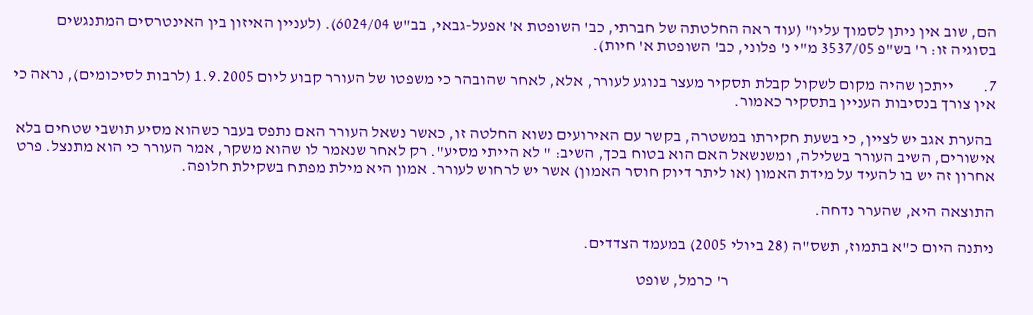הם, שוב אין ניתן לסמוך עליו" (עוד ראה החלטתה של חברתי, כב' השופטת א' אפעל-גבאי, בב"ש 6024/04). (לעניין האיזון בין האינטרסים המתנגשים בסוגיה זו: ר' בש"פ 3537/05 מ"י נ' פלוני, כב' השופטת א' חיות).

7.         ייתכן שהיה מקום לשקול קבלת תסקיר מעצר בנוגע לעורר, אלא, לאחר שהובהר כי משפטו של העורר קבוע ליום 1.9.2005 (לרבות לסיכומים), נראה כי אין צורך בנסיבות העניין בתסקיר כאמור.

 בהערת אגב יש לציין, כי בשעת חקירתו במשטרה, בקשר עם האירועים נשוא החלטה זו, כאשר נשאל העורר האם נתפס בעבר כשהוא מסיע תושבי שטחים בלא אישורים, השיב העורר בשלילה, ומשנשאל האם הוא בטוח בכך, השיב: " לא הייתי מסיע". רק לאחר שנאמר לו שהוא משקר, אמר העורר כי הוא מתנצל. פרט אחרון זה יש בו להעיד על מידת האמון (או ליתר דיוק חוסר האמון) אשר יש לרחוש לעורר. אמון היא מילת מפתח בשקילת חלופה.

התוצאה היא, שהערר נדחה.

ניתנה היום כ"א בתמוז, תשס"ה (28 ביולי 2005) במעמד הצדדים.

                                                                                 ר' כרמל, שופט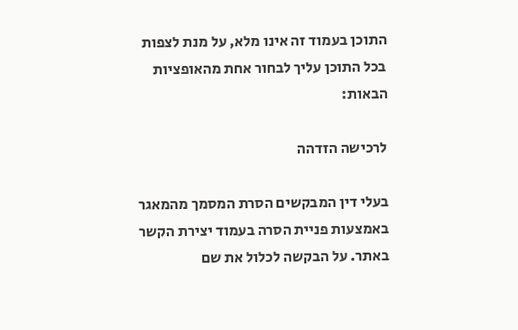התוכן בעמוד זה אינו מלא, על מנת לצפות בכל התוכן עליך לבחור אחת מהאופציות הבאות:

לרכישה הזדהה

בעלי דין המבקשים הסרת המסמך מהמאגר באמצעות פניית הסרה בעמוד יצירת הקשר באתר. על הבקשה לכלול את שם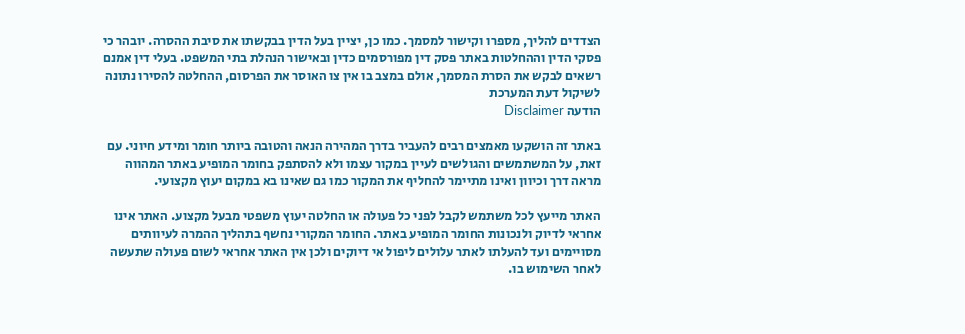הצדדים להליך, מספרו וקישור למסמך. כמו כן, יציין בעל הדין בבקשתו את סיבת ההסרה. יובהר כי פסקי הדין וההחלטות באתר פסק דין מפורסמים כדין ובאישור הנהלת בתי המשפט. בעלי דין אמנם רשאים לבקש את הסרת המסמך, אולם במצב בו אין צו האוסר את הפרסום, ההחלטה להסירו נתונה לשיקול דעת המערכת
הודעה Disclaimer

באתר זה הושקעו מאמצים רבים להעביר בדרך המהירה הנאה והטובה ביותר חומר ומידע חיוני. עם זאת, על המשתמשים והגולשים לעיין במקור עצמו ולא להסתפק בחומר המופיע באתר המהווה מראה דרך וכיוון ואינו מתיימר להחליף את המקור כמו גם שאינו בא במקום יעוץ מקצועי.

האתר מייעץ לכל משתמש לקבל לפני כל פעולה או החלטה יעוץ משפטי מבעל מקצוע. האתר אינו אחראי לדיוק ולנכונות החומר המופיע באתר. החומר המקורי נחשף בתהליך ההמרה לעיוותים מסויימים ועד להעלתו לאתר עלולים ליפול אי דיוקים ולכן אין האתר אחראי לשום פעולה שתעשה לאחר השימוש בו.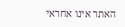האתר אינו אחראי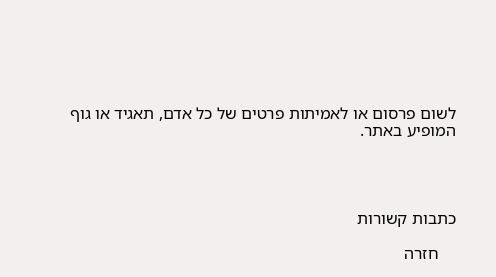לשום פרסום או לאמיתות פרטים של כל אדם, תאגיד או גוף המופיע באתר.




כתבות קשורות

    חזרה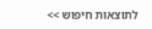לתוצאות חיפוש >>